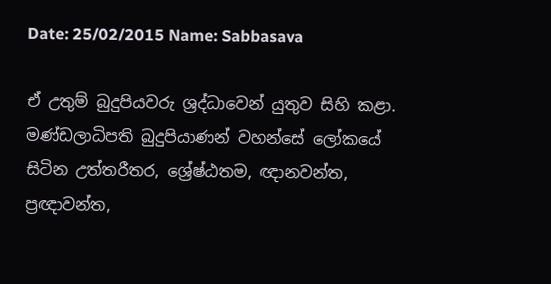Date: 25/02/2015 Name: Sabbasava

ඒ උතුම් බුදුපියවරු ශ්‍රද්ධාවෙන් යුතුව සිහි කළා. මණ්ඩලාධිපති බුදුපියාණන් වහන්සේ ලෝකයේ සිටින උත්තරීතර, ශ්‍රේෂ්ඨතම, ඥානවන්ත, ප්‍රඥාවන්ත,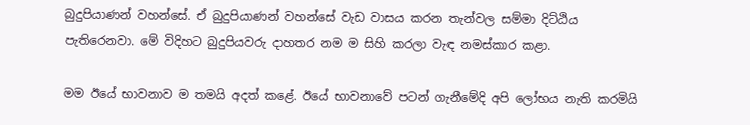බුදුපියාණන් වහන්සේ. ඒ බුදුපියාණන් වහන්සේ වැඩ වාසය කරන තැන්වල සම්මා දිට්ඨිය පැතිරෙනවා. මේ විදිහට බුදුපියවරු දාහතර නම ම සිහි කරලා වැඳ නමස්කාර කළා.

මම ඊයේ භාවනාව ම තමයි අදත් කළේ. ඊයේ භාවනාවේ පටන් ගැනීමේදි අපි ලෝභය නැති කරමියි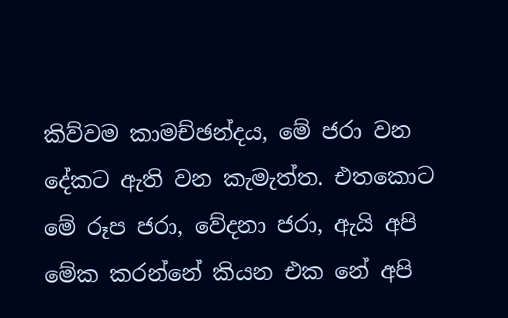කිව්වම කාමච්ඡන්දය, මේ ජරා වන දේකට ඇති වන කැමැත්ත. එතකොට මේ රූප ජරා, වේදනා ජරා, ඇයි අපි මේක කරන්නේ කියන එක නේ අපි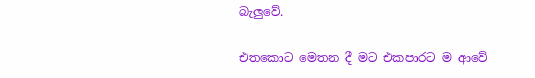බැලුවේ.

එතකොට මෙතන දී මට එකපාරට ම ආවේ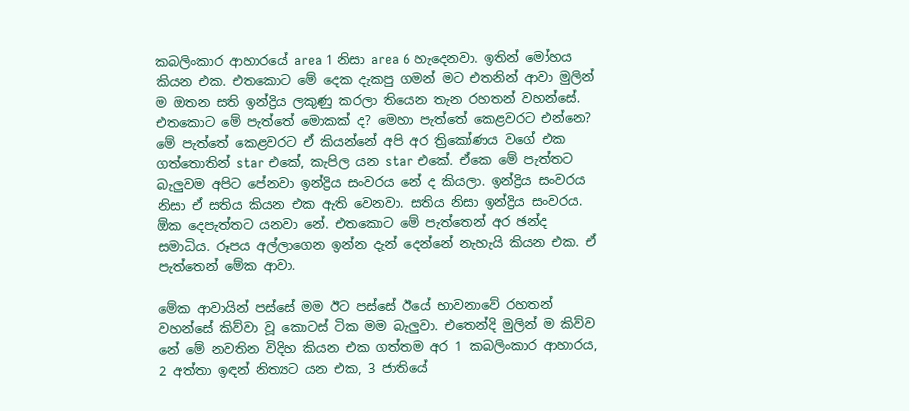කබලිංකාර ආහාරයේ area 1 නිසා area 6 හැදෙනවා. ඉතින් මෝහය කියන එක. එතකොට මේ දෙක දැකපු ගමන් මට එතනින් ආවා මුලින් ම ඔතන සති ඉන්ද්‍රිය ලකුණු කරලා තියෙන තැන රහතන් වහන්සේ. එතකොට මේ පැත්තේ මොකක් ද? මෙහා පැත්තේ කෙළවරට එන්නෙ? මේ පැත්තේ කෙළවරට ඒ කියන්නේ අපි අර ත්‍රිකෝණය වගේ එක ගත්තොතින් star එකේ, කැපිල යන star එකේ. ඒකෙ මේ පැත්තට බැලුවම අපිට පේනවා ඉන්ද්‍රිය සංවරය නේ ද කියලා. ඉන්ද්‍රිය සංවරය නිසා ඒ සතිය කියන එක ඇති වෙනවා. සතිය නිසා ඉන්ද්‍රිය සංවරය. ඕක දෙපැත්තට යනවා නේ. එතකොට මේ පැත්තෙන් අර ඡන්ද සමාධිය. රූපය අල්ලාගෙන ඉන්න දැන් දෙන්නේ නැහැයි කියන එක. ඒ පැත්තෙන් මේක ආවා.

මේක ආවායින් පස්සේ මම ඊට පස්සේ ඊයේ භාවනාවේ රහතන් වහන්සේ කිව්වා වූ කොටස් ටික මම බැලුවා. එතෙන්දි මුලින් ම කිව්ව නේ මේ නවතින විදිහ කියන එක ගත්තම අර 1 කබලිංකාර ආහාරය, 2 අත්තා ඉඳන් නිත්‍යට යන එක, 3 ජාතියේ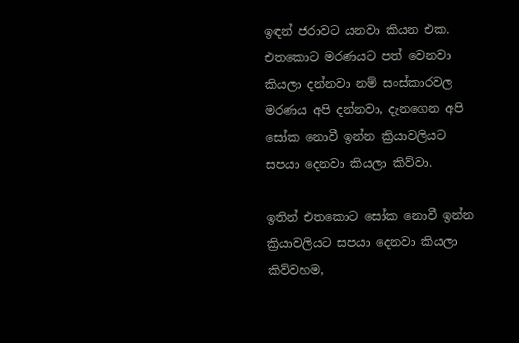ඉඳන් ජරාවට යනවා කියන එක. එතකොට මරණයට පත් වෙනවා කියලා දන්නවා නම් සංස්කාරවල මරණය අපි දන්නවා, දැනගෙන අපි සෝක නොවී ඉන්න ක්‍රියාවලියට සපයා දෙනවා කියලා කිව්වා.

ඉතින් එතකොට සෝක නොවී ඉන්න ක්‍රියාවලියට සපයා දෙනවා කියලා කිව්වහම,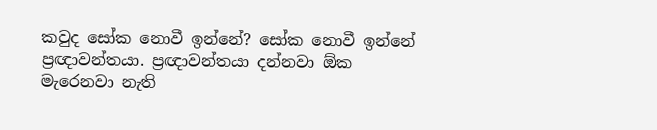කවුද සෝක නොවී ඉන්නේ? සෝක නොවී ඉන්නේ ප්‍රඥාවන්තයා. ප්‍රඥාවන්තයා දන්නවා ඕක මැරෙනවා නැති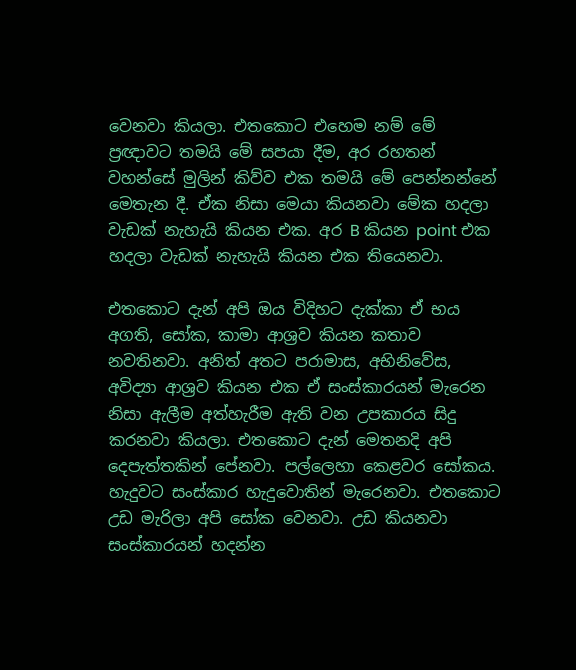වෙනවා කියලා. එතකොට එහෙම නම් මේ ප්‍රඥාවට තමයි මේ සපයා දීම, අර රහතන් වහන්සේ මුලින් කිව්ව එක තමයි මේ පෙන්නන්නේ මෙතැන දී. ඒක නිසා මෙයා කියනවා මේක හදලා වැඩක් නැහැයි කියන එක. අර B කියන point එක හදලා වැඩක් නැහැයි කියන එක තියෙනවා.

එතකොට දැන් අපි ඔය විදිහට දැක්කා ඒ භය අගති, සෝක, කාමා ආශ්‍රව කියන කතාව නවතිනවා. අනිත් අතට පරාමාස, අභිනිවේස, අවිද්‍යා ආශ්‍රව කියන එක ඒ සංස්කාරයන් මැරෙන නිසා ඇලීම අත්හැරීම ඇති වන උපකාරය සිදු කරනවා කියලා. එතකොට දැන් මෙතනදි අපි දෙපැත්තකින් පේනවා. පල්ලෙහා කෙළවර සෝකය. හැදුවට සංස්කාර හැදුවොතින් මැරෙනවා. එතකොට උඩ මැරිලා අපි සෝක වෙනවා. උඩ කියනවා සංස්කාරයන් හදන්න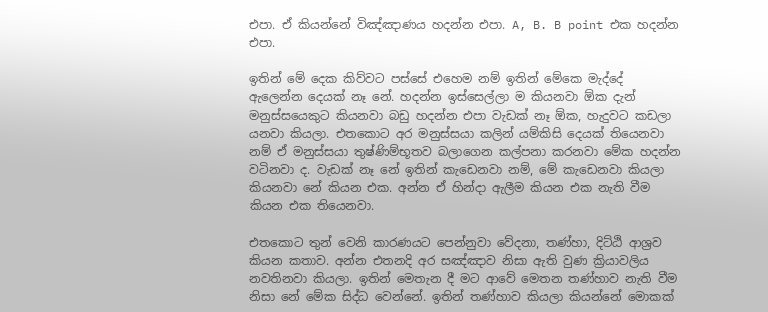එපා. ඒ කියන්නේ විඤ්ඤාණය හදන්න එපා. A, B. B point එක හදන්න එපා.

ඉතින් මේ දෙක කිව්වට පස්සේ එහෙම නම් ඉතින් මේකෙ මැද්දේ ඇලෙන්න දෙයක් නෑ නේ. හදන්න ඉස්සෙල්ලා ම කියනවා ඕක දැන් මනුස්සයෙකුට කියනවා බඩු හදන්න එපා වැඩක් නෑ ඕක, හැදුවට කඩලා යනවා කියලා. එතකොට අර මනුස්සයා කලින් යම්කිසි දෙයක් තියෙනවා නම් ඒ මනුස්සයා තුෂ්ණිම්භූතව බලාගෙන කල්පනා කරනවා මේක හදන්න වටිනවා ද. වැඩක් නෑ නේ ඉතින් කැඩෙනවා නම්, මේ කැඩෙනවා කියලා කියනවා නේ කියන එක. අන්න ඒ හින්දා ඇලීම කියන එක නැති වීම කියන එක තියෙනවා.

එතකොට තුන් වෙනි කාරණයට පෙන්නුවා වේදනා, තණ්හා, දිට්ඨි ආශ්‍රව කියන කතාව. අන්න එතනදි අර සඤ්ඤාව නිසා ඇති වුණ ක්‍රියාවලිය නවතිනවා කියලා. ඉතින් මෙතැන දී මට ආවේ මෙතන තණ්හාව නැති වීම නිසා නේ මේක සිද්ධ වෙන්නේ. ඉතින් තණ්හාව කියලා කියන්නේ මොකක්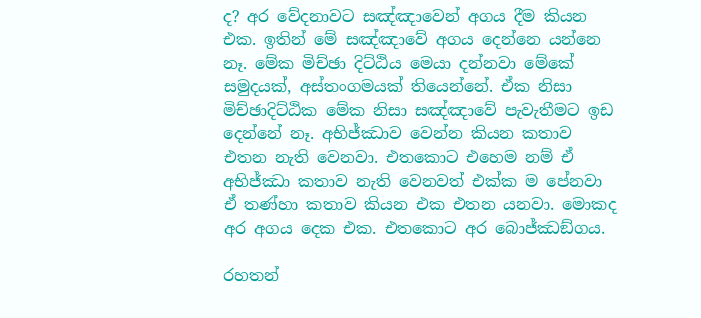ද? අර වේදනාවට සඤ්ඤාවෙන් අගය දීම කියන එක. ඉතින් මේ සඤ්ඤාවේ අගය දෙන්නෙ යන්නෙ නෑ. මේක මිච්ඡා දිට්ඨිය මෙයා දන්නවා මේකේ සමුදයක්, අස්තංගමයක් තියෙන්නේ. ඒක නිසා මිච්ඡාදිට්ඨික මේක නිසා සඤ්ඤාවේ පැවැතීමට ඉඩ දෙන්නේ නෑ. අභිජ්ඣාව වෙන්න කියන කතාව එතන නැති වෙනවා. එතකොට එහෙම නම් ඒ අභිජ්ඣා කතාව නැති වෙනවත් එක්ක ම පේනවා ඒ තණ්හා කතාව කියන එක එතන යනවා. මොකද අර අගය දෙක එක. එතකොට අර බොජ්ඣඞ්ගය.

රහතන්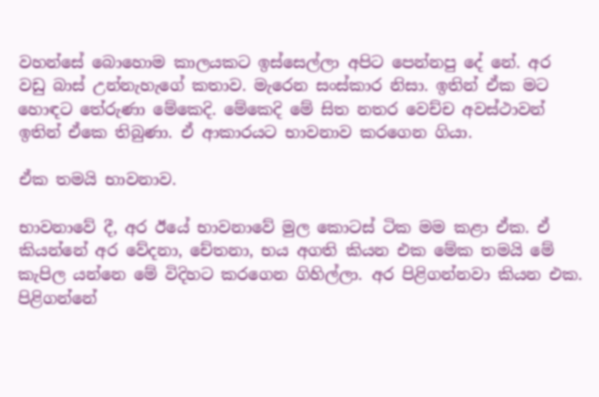වහන්සේ බොහොම කාලයකට ඉස්සෙල්ලා අපිට පෙන්නපු දේ නේ. අර වඩු බාස් උන්නැහැගේ කතාව. මැරෙන සංස්කාර නිසා. ඉතින් ඒක මට හොඳට තේරුණා මේකෙදි. මේකෙදි මේ සිත නතර වෙච්ච අවස්ථාවන් ඉතින් ඒකෙ තිබුණා. ඒ ආකාරයට භාවනාව කරගෙන ගියා.

ඒක තමයි භාවනාව.

භාවනාවේ දී, අර ඊයේ භාවනාවේ මුල කොටස් ටික මම කළා ඒක. ඒ කියන්නේ අර වේදනා, චේතනා, භය අගති කියන එක මේක තමයි මේ කැපිල යන්නෙ මේ විදිහට කරගෙන ගිහිල්ලා. අර පිළිගන්නවා කියන එක. පිළිගන්නේ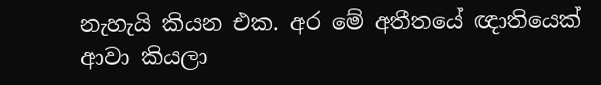නැහැයි කියන එක. අර මේ අතීතයේ ඥාතියෙක් ආවා කියලා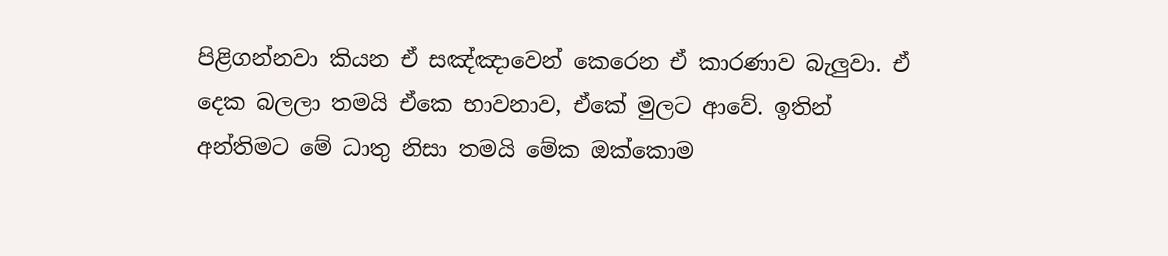පිළිගන්නවා කියන ඒ සඤ්ඤාවෙන් කෙරෙන ඒ කාරණාව බැලුවා. ඒ දෙක බලලා තමයි ඒකෙ භාවනාව, ඒකේ මුලට ආවේ. ඉතින් අන්තිමට මේ ධාතු නිසා තමයි මේක ඔක්කොම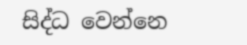සිද්ධ වෙන්නෙ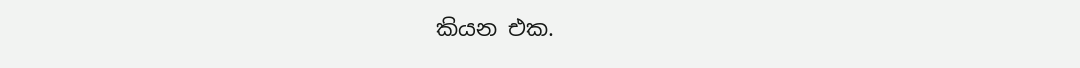කියන එක.